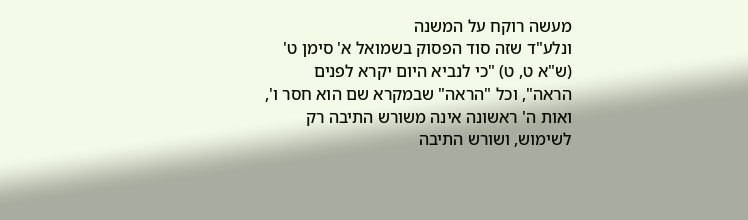מעשה רוקח על המשנה
ונלע"ד שזה סוד הפסוק בשמואל א' סימן ט' (ש"א ט, ט) "כי לנביא היום יקרא לפנים הראה", וכל "הראה" שבמקרא שם הוא חסר ו', ואות ה' ראשונה אינה משורש התיבה רק לשימוש, ושורש התיבה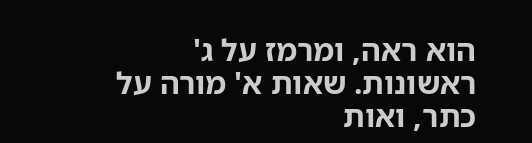הוא ראה, ומרמז על ג' ראשונות. שאות א' מורה על כתר, ואות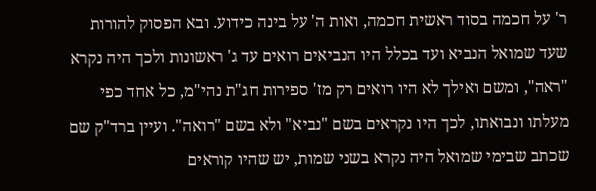ר' על חכמה בסוד ראשית חכמה, ואות ה' על בינה כידוע. ובא הפסוק להורות שעד שמואל הנביא ועד בכלל היו הנביאים רואים עד ג' ראשונות ולכך היה נקרא "ראה", ומשם ואילך לא היו רואים רק מז' ספירות חג"ת נהי"מ, כל אחד כפי מעלתו ונבואתו, לכך היו נקראים בשם "נביא" ולא בשם "רואה". ועיין ברד"ק שם שכתב שבימי שמואל היה נקרא בשני שמות, יש שהיו קוראים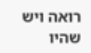רואה ויש שהיו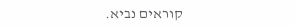קוראים נביא.